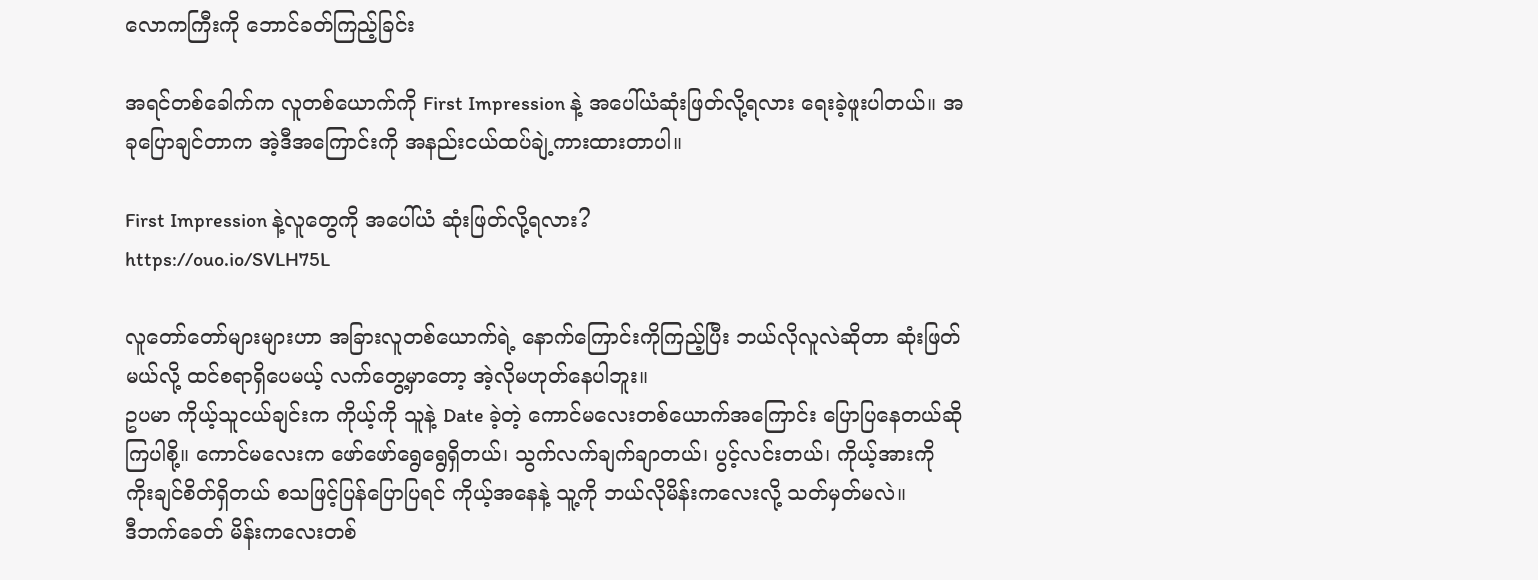လောကကြီးကို ဘောင်ခတ်ကြည့်ခြင်း

အရင်တစ်ခေါက်က လူတစ်ယောက်ကို First Impression နဲ့ အပေါ်ယံဆုံးဖြတ်လို့ရလား ရေးခဲ့ဖူးပါတယ်။ အခုပြောချင်တာက အဲ့ဒီအကြောင်းကို အနည်းငယ်ထပ်ချဲ့ကားထားတာပါ။

First Impression နဲ့လူတွေကို အပေါ်ယံ ဆုံးဖြတ်လို့ရလား?
https://ouo.io/SVLH75L

လူတော်တော်များများဟာ အခြားလူတစ်ယောက်ရဲ့ နောက်ကြောင်းကိုကြည့်ပြီး ဘယ်လိုလူလဲဆိုတာ ဆုံးဖြတ်မယ်လို့ ထင်စရာရှိပေမယ့် လက်တွေ့မှာတော့ အဲ့လိုမဟုတ်နေပါဘူး။
ဥပမာ ကိုယ့်သူငယ်ချင်းက ကိုယ့်ကို သူနဲ့ Date ခဲ့တဲ့ ကောင်မလေးတစ်ယောက်အကြောင်း ပြောပြနေတယ်ဆိုကြပါစို့။ ကောင်မလေးက ဖော်ဖော်ရွေရွေရှိတယ်၊ သွက်လက်ချက်ချာတယ်၊ ပွင့်လင်းတယ်၊ ကိုယ့်အားကို ကိုးချင်စိတ်ရှိတယ် စသဖြင့်ပြန်ပြောပြရင် ကိုယ့်အနေနဲ့ သူ့ကို ဘယ်လိုမိန်းကလေးလို့ သတ်မှတ်မလဲ။
ဒီဘက်ခေတ် မိန်းကလေးတစ်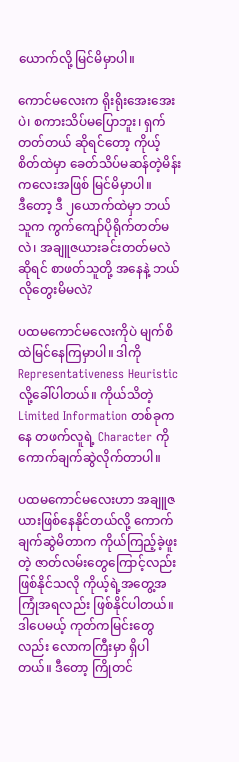ယောက်လို့ မြင်မိမှာပါ။

ကောင်မလေးက ရိုးရိုးအေးအေးပဲ၊ စကားသိပ်မပြောဘူး၊ ရှက်တတ်တယ် ဆိုရင်တော့ ကိုယ့်စိတ်ထဲမှာ ခေတ်သိပ်မဆန်တဲ့မိန်းကလေးအဖြစ် မြင်မိမှာပါ။
ဒီတော့ ဒီ ၂ယောက်ထဲမှာ ဘယ်သူက ကွက်ကျော်ပိုရိုက်တတ်မလဲ၊ အချူဇယားခင်းတတ်မလဲဆိုရင် စာဖတ်သူတို့ အနေနဲ့ ဘယ်လိုတွေးမိမလဲ?

ပထမကောင်မလေးကိုပဲ မျက်စိထဲမြင်နေကြမှာပါ။ ဒါကို Representativeness Heuristic လို့ခေါ်ပါတယ်။ ကိုယ်သိတဲ့ Limited Information တစ်ခုကနေ တဖက်လူရဲ့ Character ကို ကောက်ချက်ဆွဲလိုက်တာပါ။

ပထမကောင်မလေးဟာ အချူဇယားဖြစ်နေနိုင်တယ်လို့ ကောက်ချက်ဆွဲမိတာက ကိုယ်ကြည့်ခဲ့ဖူးတဲ့ ဇာတ်လမ်းတွေကြောင့်လည်း ဖြစ်နိုင်သလို ကိုယ့်ရဲ့အတွေ့အကြုံအရလည်း ဖြစ်နိုင်ပါတယ်။
ဒါပေမယ့် ကုတ်ကမြင်းတွေလည်း လောကကြီးမှာ ရှိပါတယ်။ ဒီတော့ ကြိုတင်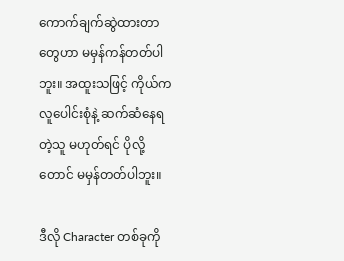ကောက်ချက်ဆွဲထားတာတွေဟာ မမှန်ကန်တတ်ပါဘူး။ အထူးသဖြင့် ကိုယ်က လူပေါင်းစုံနဲ့ ဆက်ဆံနေရတဲ့သူ မဟုတ်ရင် ပိုလို့တောင် မမှန်တတ်ပါဘူး။

ဒီလို Character တစ်ခုကို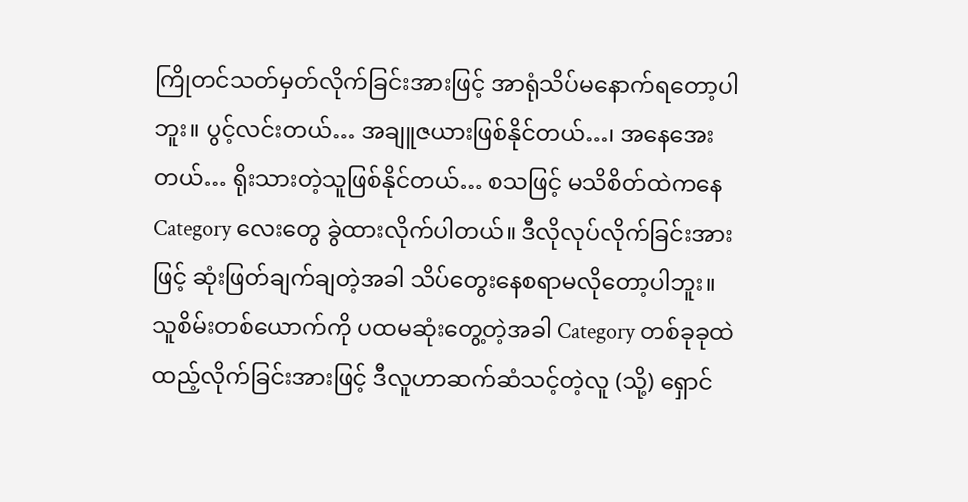ကြိုတင်သတ်မှတ်လိုက်ခြင်းအားဖြင့် အာရုံသိပ်မနောက်ရတော့ပါဘူး။ ပွင့်လင်းတယ်… အချူဇယားဖြစ်နိုင်တယ်…၊ အနေအေးတယ်… ရိုးသားတဲ့သူဖြစ်နိုင်တယ်… စသဖြင့် မသိစိတ်ထဲကနေ Category လေးတွေ ခွဲထားလိုက်ပါတယ်။ ဒီလိုလုပ်လိုက်ခြင်းအားဖြင့် ဆုံးဖြတ်ချက်ချတဲ့အခါ သိပ်တွေးနေစရာမလိုတော့ပါဘူး။
သူစိမ်းတစ်ယောက်ကို ပထမဆုံးတွေ့တဲ့အခါ Category တစ်ခုခုထဲထည့်လိုက်ခြင်းအားဖြင့် ဒီလူဟာဆက်ဆံသင့်တဲ့လူ (သို့) ရှောင်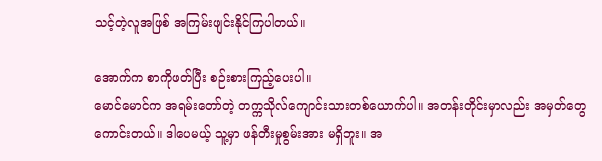သင့်တဲ့လူအဖြစ် အကြမ်းဖျင်းနိုင်ကြပါတယ်။

အောက်က စာကိုဖတ်ပြီး စဉ်းစားကြည့်ပေးပါ။
မောင်မောင်က အရမ်းတော်တဲ့ တက္ကသိုလ်ကျောင်းသားတစ်ယောက်ပါ။ အတန်းတိုင်းမှာလည်း အမှတ်တွေကောင်းတယ်။ ဒါပေမယ့် သူ့မှာ ဖန်တီးမှုစွမ်းအား မရှိဘူး။ အ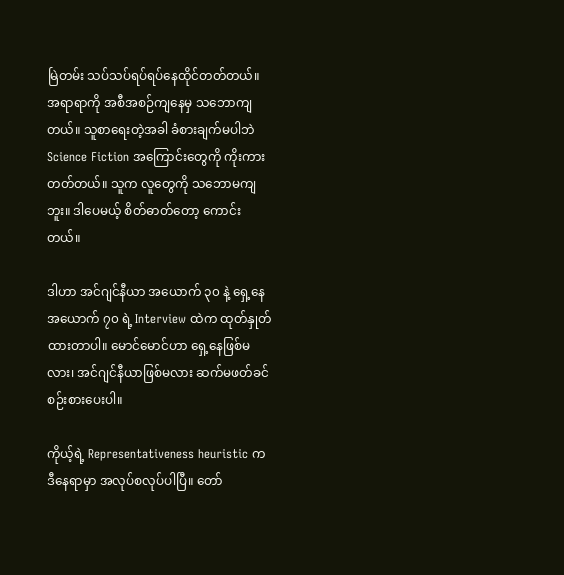မြဲတမ်း သပ်သပ်ရပ်ရပ်နေထိုင်တတ်တယ်။ အရာရာကို အစီအစဉ်ကျနေမှ သဘောကျတယ်။ သူစာရေးတဲ့အခါ ခံစားချက်မပါဘဲ Science Fiction အကြောင်းတွေကို ကိုးကားတတ်တယ်။ သူက လူတွေကို သဘောမကျဘူး။ ဒါပေမယ့် စိတ်ဓာတ်တော့ ကောင်းတယ်။

ဒါဟာ အင်ဂျင်နီယာ အယောက် ၃၀ နဲ့ ရှေ့နေ အယောက် ၇၀ ရဲ့ Interview ထဲက ထုတ်နှုတ်ထားတာပါ။ မောင်မောင်ဟာ ရှေ့နေဖြစ်မလား၊ အင်ဂျင်နီယာဖြစ်မလား ဆက်မဖတ်ခင် စဉ်းစားပေးပါ။

ကိုယ့်ရဲ့ Representativeness heuristic က ဒီနေရာမှာ အလုပ်စလုပ်ပါပြီ။ တော်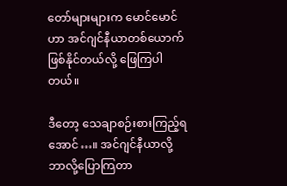တော်များများက မောင်မောင်ဟာ အင်ဂျင်နီယာတစ်ယောက် ဖြစ်နိုင်တယ်လို့ ဖြေကြပါတယ်။

ဒီတော့ သေချာစဉ်းစားကြည့်ရအောင်…။ အင်ဂျင်နီယာလို့ ဘာလို့ပြောကြတာ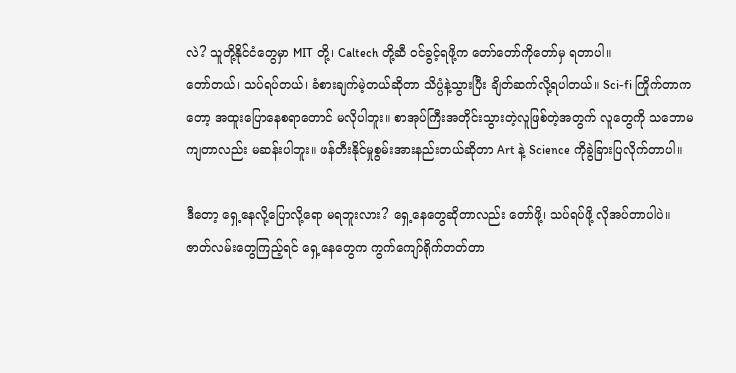လဲ? သူတို့နိုင်ငံတွေမှာ MIT တို့၊ Caltech တို့ဆီ ဝင်ခွင့်ရဖို့က တော်တော်ကိုတော်မှ ရတာပါ။
တော်တယ်၊ သပ်ရပ်တယ်၊ ခံစားချက်မဲ့တယ်ဆိုတာ သိပ္ပံနဲ့သွားပြီး ချိတ်ဆက်လို့ရပါတယ်။ Sci-fi ကြိုက်တာကတော့ အထူးပြောနေစရာတောင် မလိုပါဘူး။ စာအုပ်ကြီးအတိုင်းသွားတဲ့လူဖြစ်တဲ့အတွက် လူတွေကို သဘောမကျတာလည်း မဆန်းပါဘူး။ ဖန်တီးနိုင်မှုစွမ်းအားနည်းတယ်ဆိုတာ Art နဲ့ Science ကိုခွဲခြားပြလိုက်တာပါ။

ဒီတော့ ရှေ့နေလို့ပြောလို့ရော မရဘူးလား? ရှေ့နေတွေဆိုတာလည်း တော်ဖို့၊ သပ်ရပ်ဖို့ လိုအပ်တာပါပဲ။ ဇာတ်လမ်းတွေကြည့်ရင် ရှေ့နေတွေက ကွက်ကျော်ရိုက်တတ်တာ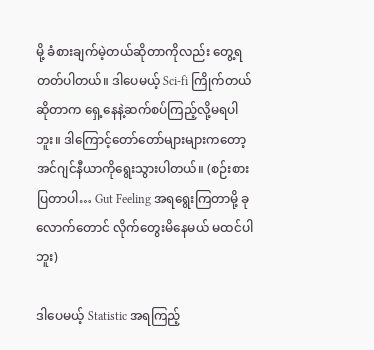မို့ ခံစားချက်မဲ့တယ်ဆိုတာကိုလည်း တွေ့ရတတ်ပါတယ်။ ဒါပေမယ့် Sci-fi ကြိုက်တယ်ဆိုတာက ရှေ့နေနဲ့ဆက်စပ်ကြည့်လို့မရပါဘူး။ ဒါကြောင့်တော်တော်များများကတော့ အင်ဂျင်နီယာကိုရွေးသွားပါတယ်။ (စဉ်းစားပြတာပါ… Gut Feeling အရရွေးကြတာမို့ ခုလောက်တောင် လိုက်တွေးမိနေမယ် မထင်ပါဘူး)

ဒါပေမယ့် Statistic အရကြည့်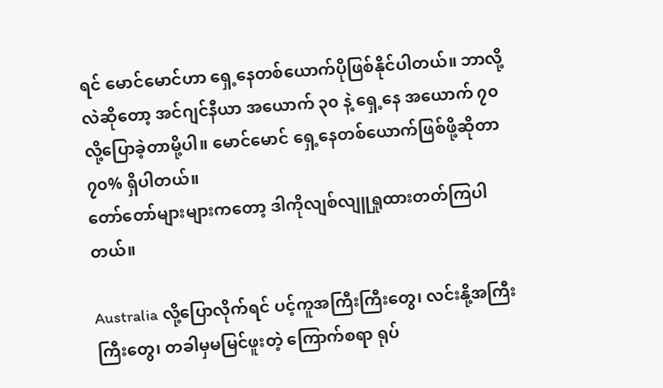ရင် မောင်မောင်ဟာ ရှေ့နေတစ်ယောက်ပိုဖြစ်နိုင်ပါတယ်။ ဘာလို့လဲဆိုတော့ အင်ဂျင်နီယာ အယောက် ၃၀ နဲ့ ရှေ့နေ အယောက် ၇၀ လို့ပြောခဲ့တာမို့ပါ။ မောင်မောင် ရှေ့နေတစ်ယောက်ဖြစ်ဖို့ဆိုတာ ၇၀% ရှိပါတယ်။
တော်တော်များများကတော့ ဒါကိုလျစ်လျူရှုထားတတ်ကြပါတယ်။

Australia လို့ပြောလိုက်ရင် ပင့်ကူအကြီးကြီးတွေ၊ လင်းနို့အကြီးကြီးတွေ၊ တခါမှမမြင်ဖူးတဲ့ ကြောက်စရာ ရုပ်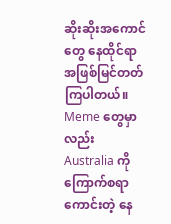ဆိုးဆိုးအကောင်တွေ နေထိုင်ရာအဖြစ်မြင်တတ်ကြပါတယ်။ Meme တွေမှာလည်း Australia ကို ကြောက်စရာကောင်းတဲ့ နေ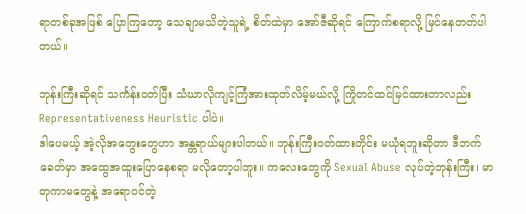ရာတစ်ခုအဖြစ် ပြောကြတော့ သေချာမသိတဲ့သူရဲ့ စိတ်ထဲမှာ အော်ဇီဆိုရင် ကြောက်စရာလို့ မြင်နေတတ်ပါတယ်။

ဘုန်းကြီးဆိုရင် သင်္ကန်းဝတ်ပြီး သံဃာလိုကျင့်ကြံအားထုတ်လိမ့်မယ်လို့ ကြိုတင်ထင်မြင်ထားတာလည်း Representativeness Heuristic ပါပဲ။
ဒါပေမယ့် အဲ့လိုအတွေးတွေဟာ အန္တရာယ်များပါတယ်။ ဘုန်းကြီးဝတ်ထားတိုင်း မယုံရဘူးဆိုတာ ဒီဘက်ခေတ်မှာ အထွေအထူးပြောနေစရာ မလိုတော့ပါဘူး။ ကလေးတွေကို Sexual Abuse လုပ်တဲ့ဘုန်းကြီး၊ မာတုကာမတွေနဲ့ အရောဝင်တဲ့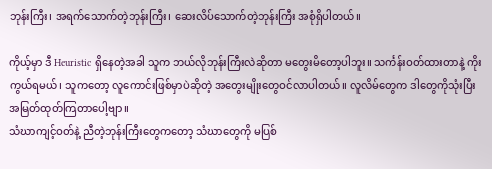ဘုန်းကြီး၊ အရက်သောက်တဲ့ဘုန်းကြီး၊ ဆေးလိပ်သောက်တဲ့ဘုန်းကြီး အစုံရှိပါတယ်။

ကိုယ့်မှာ ဒီ Heuristic ရှိနေတဲ့အခါ သူက ဘယ်လိုဘုန်းကြီးလဲဆိုတာ မတွေးမိတော့ပါဘူး။ သင်္ကန်းဝတ်ထားတာနဲ့ ကိုးကွယ်ရမယ်၊ သူကတော့ လူကောင်းဖြစ်မှာပဲဆိုတဲ့ အတွေးမျိုးတွေဝင်လာပါတယ်။ လူလိမ်တွေက ဒါတွေကိုသုံးပြီး အမြတ်ထုတ်ကြတာပေါ့ဗျာ။
သံဃာကျင့်ဝတ်နဲ့ ညီတဲ့ဘုန်းကြီးတွေကတော့ သံဃာတွေကို မပြစ်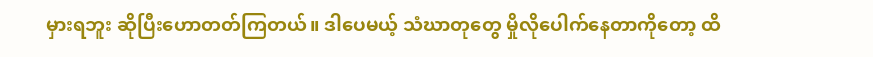မှားရဘူး ဆိုပြီးဟောတတ်ကြတယ်။ ဒါပေမယ့် သံဃာတုတွေ မှိုလိုပေါက်နေတာကိုတော့ ထိ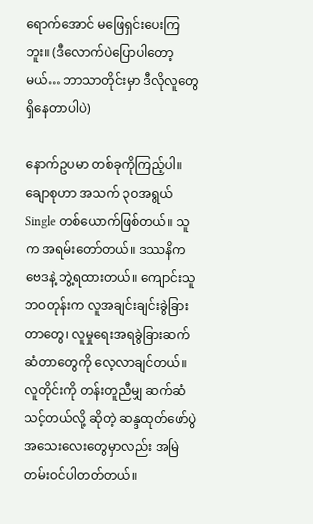ရောက်အောင် မဖြေရှင်းပေးကြဘူး။ (ဒီလောက်ပဲပြောပါတော့မယ်… ဘာသာတိုင်းမှာ ဒီလိုလူတွေရှိနေတာပါပဲ)

နောက်ဥပမာ တစ်ခုကိုကြည့်ပါ။
ချောစုဟာ အသက် ၃ဝအရွယ် Single တစ်ယောက်ဖြစ်တယ်။ သူက အရမ်းတော်တယ်။ ဒဿနိကဗေဒနဲ့ ဘွဲ့ရထားတယ်။ ကျောင်းသူဘဝတုန်းက လူအချင်းချင်းခွဲခြားတာတွေ၊ လူမှုရေးအရခွဲခြားဆက်ဆံတာတွေကို လေ့လာချင်တယ်။ လူတိုင်းကို တန်းတူညီမျှ ဆက်ဆံသင့်တယ်လို့ ဆိုတဲ့ ဆန္ဒထုတ်ဖော်ပွဲ အသေးလေးတွေမှာလည်း အမြဲတမ်းဝင်ပါတတ်တယ်။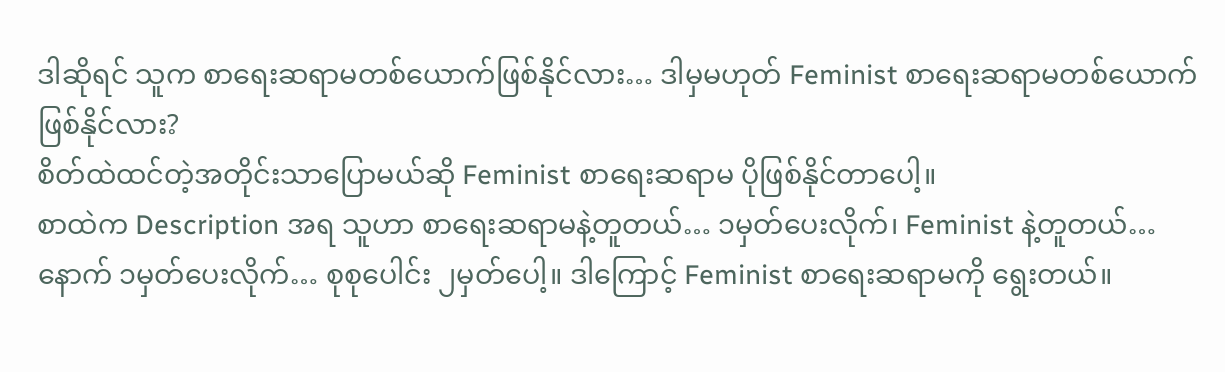ဒါဆိုရင် သူက စာရေးဆရာမတစ်ယောက်ဖြစ်နိုင်လား… ဒါမှမဟုတ် Feminist စာရေးဆရာမတစ်ယောက်ဖြစ်နိုင်လား?
စိတ်ထဲထင်တဲ့အတိုင်းသာပြောမယ်ဆို Feminist စာရေးဆရာမ ပိုဖြစ်နိုင်တာပေါ့။
စာထဲက Description အရ သူဟာ စာရေးဆရာမနဲ့တူတယ်… ၁မှတ်ပေးလိုက်၊ Feminist နဲ့တူတယ်… နောက် ၁မှတ်ပေးလိုက်… စုစုပေါင်း ၂မှတ်ပေါ့။ ဒါကြောင့် Feminist စာရေးဆရာမကို ရွေးတယ်။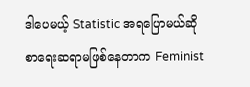ဒါပေမယ့် Statistic အရပြောမယ်ဆို စာရေးဆရာမဖြစ်နေတာက Feminist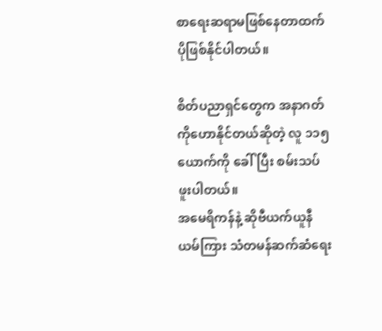စာရေးဆရာမဖြစ်နေတာထက် ပိုဖြစ်နိုင်ပါတယ်။

စိတ်ပညာရှင်တွေက အနာဂတ်ကိုဟောနိုင်တယ်ဆိုတဲ့ လူ ၁၁၅ ယောက်ကို ခေါ်ပြီး စမ်းသပ်ဖူးပါတယ်။
အမေရိကန်နဲ့ ဆိုဗီယက်ယူနီယမ်ကြား သံတမန်ဆက်ဆံရေး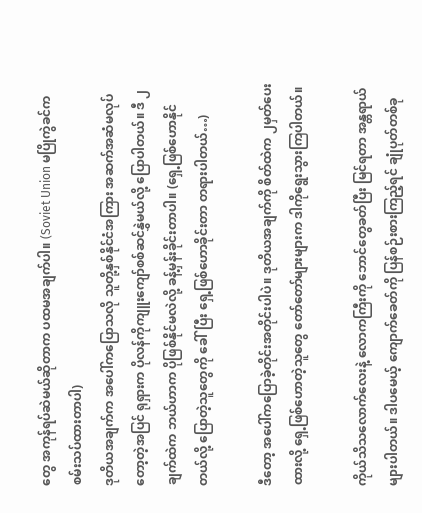တွေ အကုန်ရပ်ဆဲမယ်ဆိုတာက ပထမအချက်ပါ။ (Soviet Union မပြိုကွဲခင်က စမ်းသပ်ထားတာပါ)
ဒုတိယအချက်က အပေါ်ကပြောသလို သူတို့နှစ်နိုင်ငံအကြား အဆက်အဆံမလုပ်တော့တဲ့အပြင် ရုရှားက ပိုလန်ကိုကျူးကျော်စစ်ဆင်နွှဲမယ်လို့ ပြောပါတယ်။ ဒီ ၂ချက်ထဲက ဘယ်ဟာက ပိုဖြစ်နိုင်မလဲလို့ ခန့်မှန်းခိုင်းတာပါ။ (ရှေ့ဖြစ်ဟောနိုင်တယ်လို့ ပြောတဲ့သူတွေကို ခေါ်ပြီး ရှေ့ဖြစ်ဟောခိုင်းတာ တရားပါတယ်…)

ဒီတော့ အပေါ်ကပြောခဲ့တိုင်းအတိုင်းပါပဲ။ ဒုတိယအချက်ကို စိတ်ထဲက ၂မှတ်ပေးထားလို့ ရှေ့ဖြစ်ဟောတဲ့သူတွေ တော်တော်များများက ဒါကိုရွေးသွားကြပါတယ်။

ကိုယ်သိသလောက်လေးနဲ့ လောကကြီးကို ဘောင်တွေခတ်ပြီး မြင်ရတာ အန္တရာယ်များပါတယ်။ ဒါပမေယ့် ကျောက်ခေတ်ကို ပြန်စဉ်းစားကြည့်ရင် ချုံပုတ်တစ်ခု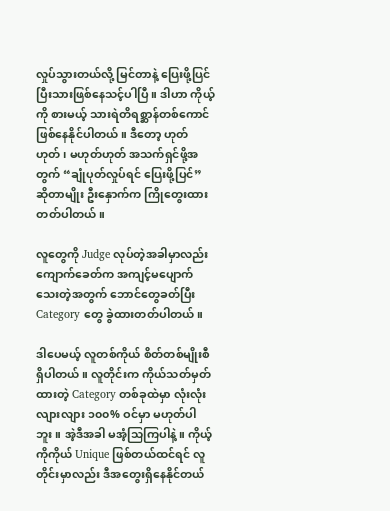လှုပ်သွားတယ်လို့ မြင်တာနဲ့ ပြေးဖို့ပြင်ပြီးသားဖြစ်နေသင့်ပါပြီ။ ဒါဟာ ကိုယ့်ကို စားမယ့် သားရဲတိရစ္ဆာန်တစ်ကောင် ဖြစ်နေနိုင်ပါတယ်။ ဒီတော့ ဟုတ်ဟုတ်၊ မဟုတ်ဟုတ် အသက်ရှင်ဖို့အတွက် “ချုံပုတ်လှုပ်ရင် ပြေးဖို့ပြင်” ဆိုတာမျိုး ဦးနှောက်က ကြိုတွေးထားတတ်ပါတယ်။

လူတွေကို Judge လုပ်တဲ့အခါမှာလည်း ကျောက်ခေတ်က အကျင့်မပျောက်သေးတဲ့အတွက် ဘောင်တွေခတ်ပြီး Category တွေ ခွဲထားတတ်ပါတယ်။

ဒါပေမယ့် လူတစ်ကိုယ် စိတ်တစ်မျိုးစီရှိပါတယ်။ လူတိုင်းက ကိုယ်သတ်မှတ်ထားတဲ့ Category တစ်ခုထဲမှာ လုံးလုံးလျားလျား ၁၀၀% ဝင်မှာ မဟုတ်ပါဘူး။ အဲ့ဒီအခါ မအံ့သြကြပါနဲ့။ ကိုယ့်ကိုကိုယ် Unique ဖြစ်တယ်ထင်ရင် လူတိုင်းမှာလည်း ဒီအတွေးရှိနေနိုင်တယ်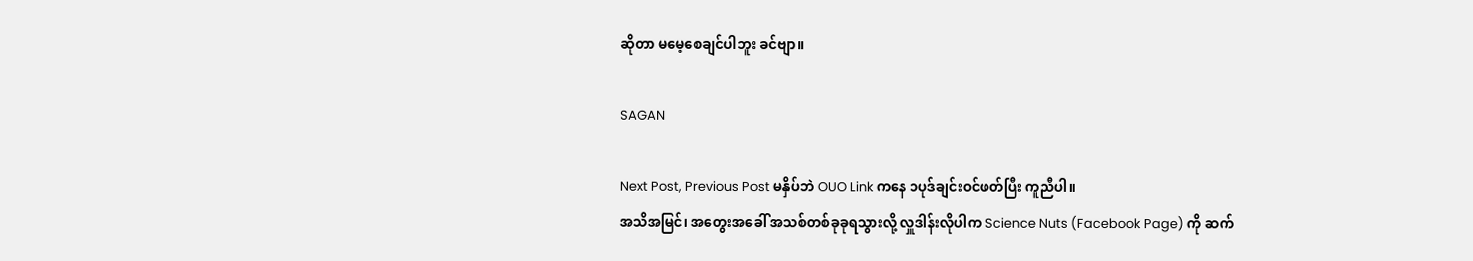ဆိုတာ မမေ့စေချင်ပါဘူး ခင်ဗျာ။

SAGAN

Next Post, Previous Post မနှိပ်ဘဲ OUO Link ကနေ ၁ပုဒ်ချင်းဝင်ဖတ်ပြီး ကူညီပါ။
အသိအမြင်၊ အတွေးအခေါ် အသစ်တစ်ခုခုရသွားလို့ လှူဒါန်းလိုပါက Science Nuts (Facebook Page) ကို ဆက်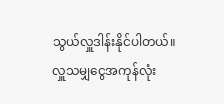သွယ်လှူဒါန်းနိုင်ပါတယ်။
လှူသမျှငွေအကုန်လုံး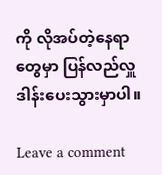ကို လိုအပ်တဲ့နေရာတွေမှာ ပြန်လည်လှူဒါန်းပေးသွားမှာပါ။

Leave a comment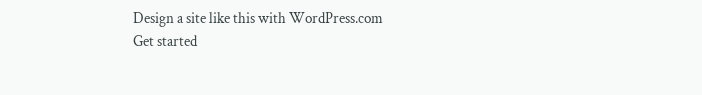Design a site like this with WordPress.com
Get started